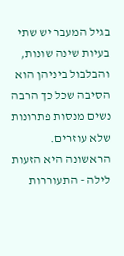בגיל המעבר יש שתי בעיות שינה שונות, והבלבול ביניהן הוא הסיבה שכל כך הרבה נשים מנסות פתרונות שלא עוזרים.
הראשונה היא הזעות לילה - התעוררות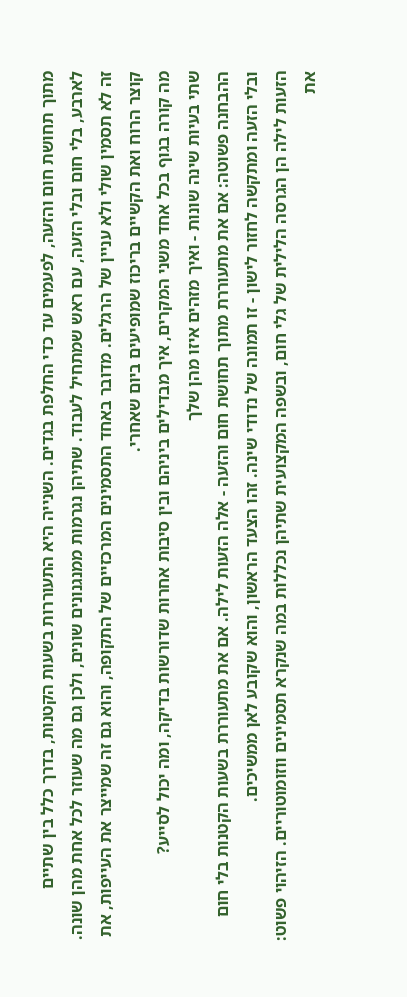מתוך תחושת חום והזעה, לפעמים עד כדי החלפת בגדים. השנייה היא התעוררות בשעות הקטנות, בדרך כלל בין שתיים לארבע, בלי חום ובלי הזעה, עם ראש שמתחיל לעבוד. שתיהן נגרמות ממנגנונים שונים, ולכן גם מה שעוזר לכל אחת מהן שונה.
זה לא תסמין שולי ולא עניין של הרגלים. מדובר באחד התסמינים המרכזיים של התקופה, והוא גם זה שמייצר את העייפות, את קוצר הרוח ואת הקשיים בריכוז שמופיעים ביום שאחרי.
מה קורה בגוף בכל אחד משני המקרים, איך מבדילים ביניהם ובין סיבות אחרות שדורשות בדיקה, ומה יכול לסייע?
שתי בעיות שינה שונות - ואיך מזהים איזו מהן שלך
ההבחנה פשוטה: אם את מתעוררת מתוך תחושת חום והזעה - אלה הזעות לילה. אם את מתעוררת בשעות הקטנות בלי חום ובלי הזעה ומתקשה לחזור לישון - זו תמונה של נדודי שינה. זהו הצעד הראשון, והוא שקובע לאן ממשיכים.
הזעות לילה הן הגרסה הלילית של גלי חום, ובשפה המקצועית שתיהן נכללות במה שנקרא תסמינים ווזומוטוריים. הזיהוי פשוט: את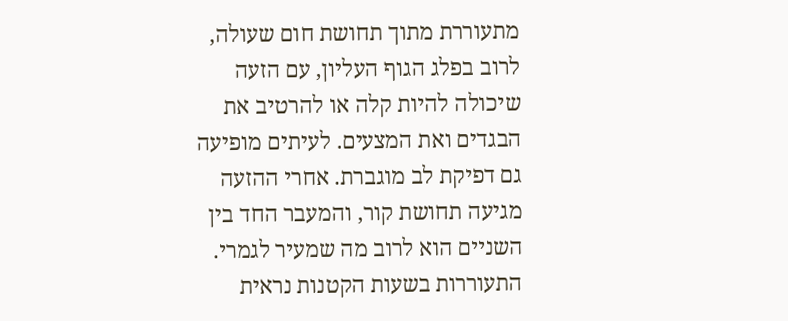מתעוררת מתוך תחושת חום שעולה, לרוב בפלג הגוף העליון, עם הזעה שיכולה להיות קלה או להרטיב את הבגדים ואת המצעים. לעיתים מופיעה גם דפיקת לב מוגברת. אחרי ההזעה מגיעה תחושת קור, והמעבר החד בין השניים הוא לרוב מה שמעיר לגמרי.
התעוררות בשעות הקטנות נראית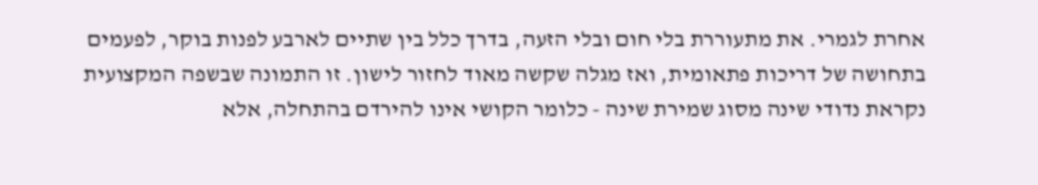אחרת לגמרי. את מתעוררת בלי חום ובלי הזעה, בדרך כלל בין שתיים לארבע לפנות בוקר, לפעמים בתחושה של דריכות פתאומית, ואז מגלה שקשה מאוד לחזור לישון. זו התמונה שבשפה המקצועית נקראת נדודי שינה מסוג שמירת שינה - כלומר הקושי אינו להירדם בהתחלה, אלא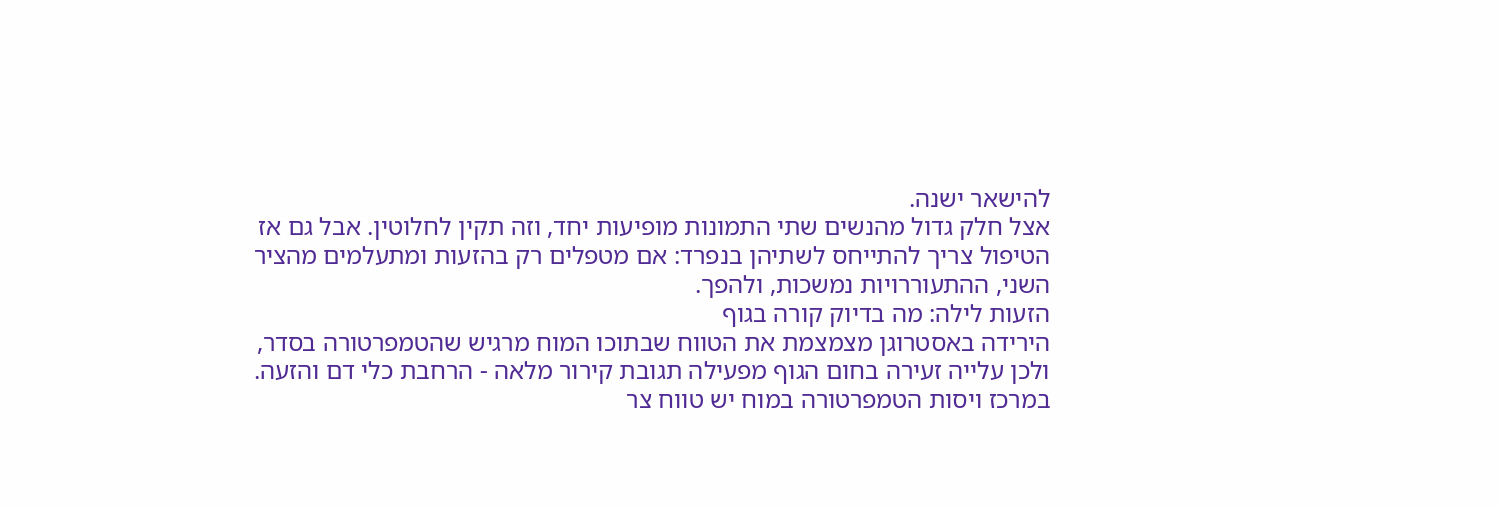להישאר ישנה.
אצל חלק גדול מהנשים שתי התמונות מופיעות יחד, וזה תקין לחלוטין. אבל גם אז הטיפול צריך להתייחס לשתיהן בנפרד: אם מטפלים רק בהזעות ומתעלמים מהציר השני, ההתעוררויות נמשכות, ולהפך.
הזעות לילה: מה בדיוק קורה בגוף
הירידה באסטרוגן מצמצמת את הטווח שבתוכו המוח מרגיש שהטמפרטורה בסדר, ולכן עלייה זעירה בחום הגוף מפעילה תגובת קירור מלאה - הרחבת כלי דם והזעה.
במרכז ויסות הטמפרטורה במוח יש טווח צר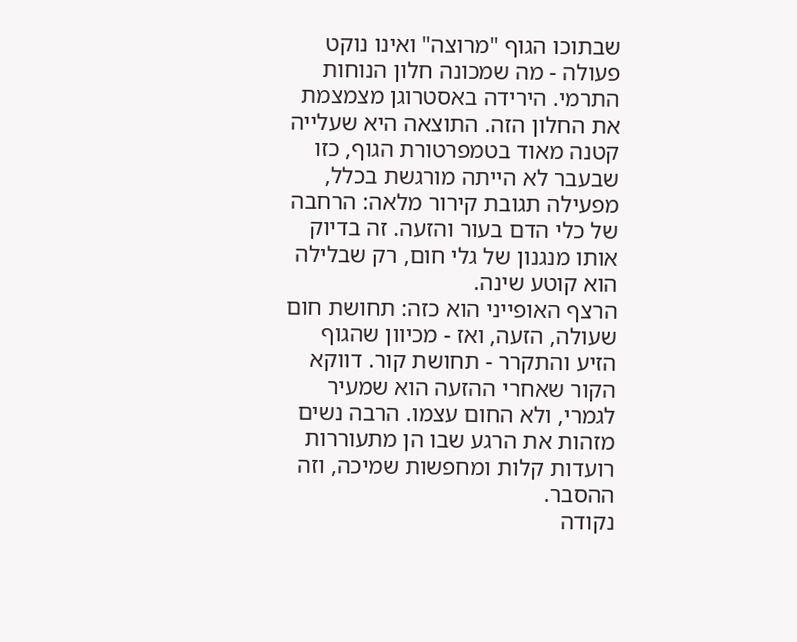שבתוכו הגוף "מרוצה" ואינו נוקט פעולה - מה שמכונה חלון הנוחות התרמי. הירידה באסטרוגן מצמצמת את החלון הזה. התוצאה היא שעלייה קטנה מאוד בטמפרטורת הגוף, כזו שבעבר לא הייתה מורגשת בכלל, מפעילה תגובת קירור מלאה: הרחבה של כלי הדם בעור והזעה. זה בדיוק אותו מנגנון של גלי חום, רק שבלילה הוא קוטע שינה.
הרצף האופייני הוא כזה: תחושת חום שעולה, הזעה, ואז - מכיוון שהגוף הזיע והתקרר - תחושת קור. דווקא הקור שאחרי ההזעה הוא שמעיר לגמרי, ולא החום עצמו. הרבה נשים מזהות את הרגע שבו הן מתעוררות רועדות קלות ומחפשות שמיכה, וזה ההסבר.
נקודה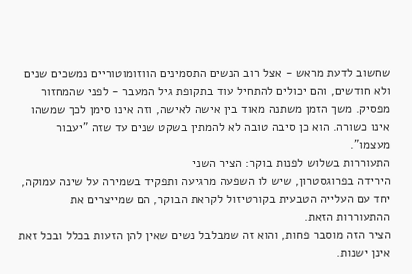שחשוב לדעת מראש - אצל רוב הנשים התסמינים הווזומוטוריים נמשכים שנים ולא חודשים, והם יכולים להתחיל עוד בתקופת גיל המעבר - לפני שהמחזור מפסיק. משך הזמן משתנה מאוד בין אישה לאישה, וזה אינו סימן לכך שמשהו אינו כשורה. הוא כן סיבה טובה לא להמתין בשקט שנים עד שזה "יעבור מעצמו".
התעוררות בשלוש לפנות בוקר: הציר השני
הירידה בפרוגסטרון, שיש לו השפעה מרגיעה ותפקיד בשמירה על שינה עמוקה, יחד עם העלייה הטבעית בקורטיזול לקראת הבוקר, הם שמייצרים את ההתעוררות הזאת.
הציר הזה מוסבר פחות, והוא זה שמבלבל נשים שאין להן הזעות בכלל ובכל זאת אינן ישנות.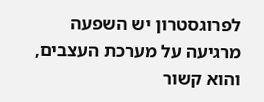לפרוגסטרון יש השפעה מרגיעה על מערכת העצבים, והוא קשור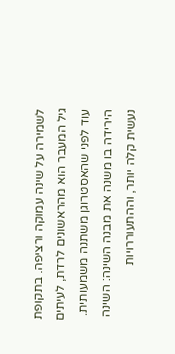לשמירה על שינה עמוקה ורציפה. בתקופת גיל המעבר הוא מהראשונים לרדת, לעיתים עוד לפני שהאסטרוגן משתנה משמעותית. הירידה בו משנה את מבנה השינה: השינה נעשית קלה יותר, וההתעוררויות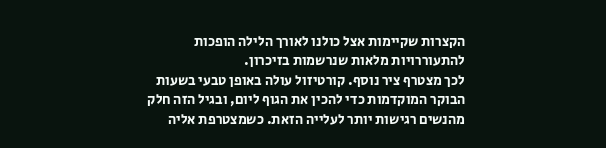הקצרות שקיימות אצל כולנו לאורך הלילה הופכות להתעוררויות מלאות שנרשמות בזיכרון.
לכך מצטרף ציר נוסף. קורטיזול עולה באופן טבעי בשעות הבוקר המוקדמות כדי להכין את הגוף ליום, ובגיל הזה חלק מהנשים רגישות יותר לעלייה הזאת. כשמצטרפת אליה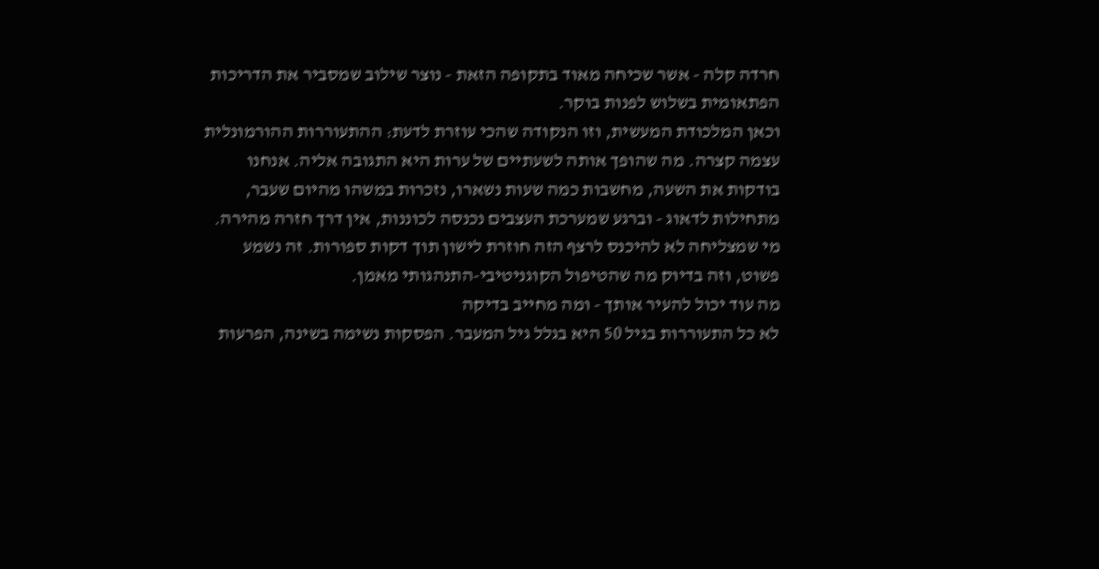חרדה קלה - אשר שכיחה מאוד בתקופה הזאת - נוצר שילוב שמסביר את הדריכות הפתאומית בשלוש לפנות בוקר.
וכאן המלכודת המעשית, וזו הנקודה שהכי עוזרת לדעת: ההתעוררות ההורמונלית עצמה קצרה. מה שהופך אותה לשעתיים של ערות היא התגובה אליה. אנחנו בודקות את השעה, מחשבות כמה שעות נשארו, נזכרות במשהו מהיום שעבר, מתחילות לדאוג - וברגע שמערכת העצבים נכנסה לכוננות, אין דרך חזרה מהירה. מי שמצליחה לא להיכנס לרצף הזה חוזרת לישון תוך דקות ספורות. זה נשמע פשוט, וזה בדיוק מה שהטיפול הקוגניטיבי-התנהגותי מאמן.
מה עוד יכול להעיר אותך - ומה מחייב בדיקה
לא כל התעוררות בגיל 50 היא בגלל גיל המעבר. הפסקות נשימה בשינה, הפרעות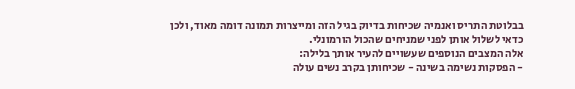בבלוטת התריס ואנמיה שכיחות בדיוק בגיל הזה ומייצרות תמונה דומה מאוד, ולכן כדאי לשלול אותן לפני שמניחים שהכול הורמונלי.
אלה המצבים הנוספים שעשויים להעיר אותך בלילה:
- הפסקות נשימה בשינה - שכיחותן בקרב נשים עולה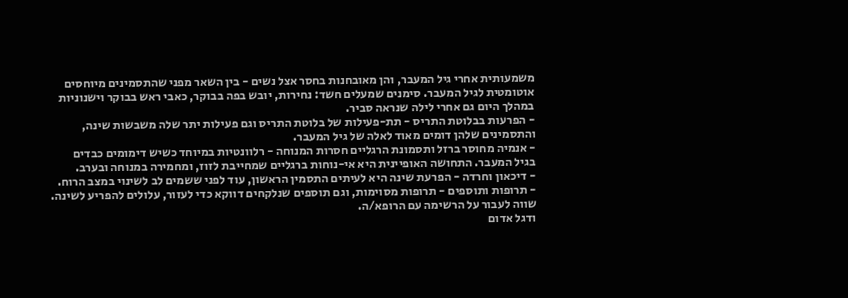משמעותית אחרי גיל המעבר, והן מאובחנות בחסר אצל נשים - בין השאר מפני שהתסמינים מיוחסים אוטומטית לגיל המעבר. סימנים שמעלים חשד: נחירות, יובש בפה בבוקר, כאבי ראש בבוקר וישנוניות במהלך היום גם אחרי לילה שנראה סביר.
- הפרעות בבלוטת התריס - תת-פעילות של בלוטת התריס וגם פעילות יתר שלה משבשות שינה, והתסמינים שלהן דומים מאוד לאלה של גיל המעבר.
- אנמיה מחוסר ברזל ותסמונת הרגליים חסרות המנוחה - רלוונטיות במיוחד כשיש דימומים כבדים בגיל המעבר. התחושה האופיינית היא אי-נוחות ברגליים שמחייבת לזוז, ומחמירה במנוחה ובערב.
- דיכאון וחרדה - הפרעת שינה היא לעיתים התסמין הראשון, עוד לפני ששמים לב לשינוי במצב הרוח.
- תרופות ותוספים - תרופות מסוימות, וגם תוספים שנלקחים דווקא כדי לעזור, עלולים להפריע לשינה. שווה לעבור על הרשימה עם הרופא/ה.
ודגל אדום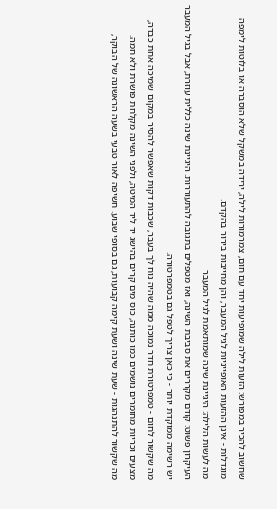שחשוב להכיר במפורש: הזעות לילה שמופיעות יחד עם חום, צמרמורות לילה, ירידה במשקל שלא הוסברה או בלוטות לימפה מוגדלות - אינן ההזעות האופייניות לגיל המעבר, והן מחייבות בירור בהקדם.
מה לעשות הלילה: היגיינת שינה שמותאמת לגיל המעבר
העיקרון פשוט: קודם מקררים את סביבת השינה, ואז מטפלים בתגובה להתעוררות. היגיינת שינה כללית עוזרת, אבל בגיל המעבר יש רשימה ממוקדת יותר - כי כאן צריך לטפל גם בטמפרטורה.
מה שקשור לחום - טמפרטורת חדר נמוכה ממה שהיה נוח לך בעבר, שכבות דקות שאפשר להסיר במקום שמיכה אחת כבדה, מצעים וכריות מחומרים נושמים כמו כותנה, כוס מים קרים בהישג יד ליד המיטה, ולפני השינה מקלחת פושרת ולא חמה.
מה שקשור להתנהגות - שעת שינה ושעת קימה קבועות, גם בסופי שבוע. חשיפה לאור טבעי בשעה הראשונה של הבוקר,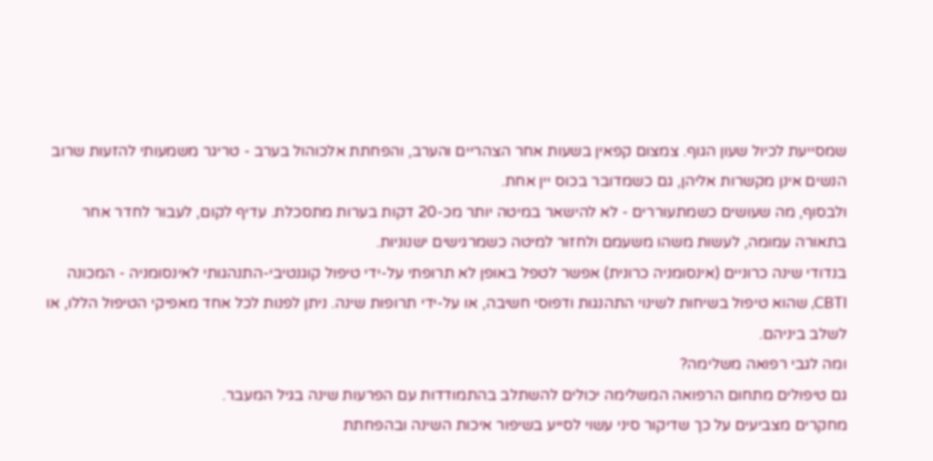שמסייעת לכיול שעון הגוף. צמצום קפאין בשעות אחר הצהריים והערב, והפחתת אלכוהול בערב - טריגר משמעותי להזעות שרוב הנשים אינן מקשרות אליהן, גם כשמדובר בכוס יין אחת.
ולבסוף, מה שעושים כשמתעוררים - לא להישאר במיטה יותר מכ-20 דקות בערות מתסכלת. עדיף לקום, לעבור לחדר אחר בתאורה עמומה, לעשות משהו משעמם ולחזור למיטה כשמרגישים ישנוניות.
בנדודי שינה כרוניים (אינסומניה כרונית) אפשר לטפל באופן לא תרופתי על-ידי טיפול קוגנטיבי-התנהגותי לאינסומניה - המכונה CBTI, שהוא טיפול בשיחות לשינוי התהנגות ודפוסי חשיבה, או על-ידי תרופות שינה. ניתן לפנות לכל אחד מאפיקי הטיפול הללו, או לשלב ביניהם.
ומה לגבי רפואה משלימה?
גם טיפולים מתחום הרפואה המשלימה יכולים להשתלב בהתמודדות עם הפרעות שינה בגיל המעבר.
מחקרים מצביעים על כך שדיקור סיני עשוי לסייע בשיפור איכות השינה ובהפחתת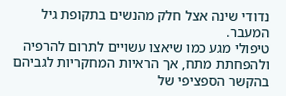נדודי שינה אצל חלק מהנשים בתקופת גיל המעבר.
טיפולי מגע כמו שיאצו עשויים לתרום להרפיה ולהפחתת מתח, אך הראיות המחקריות לגביהם בהקשר הספציפי של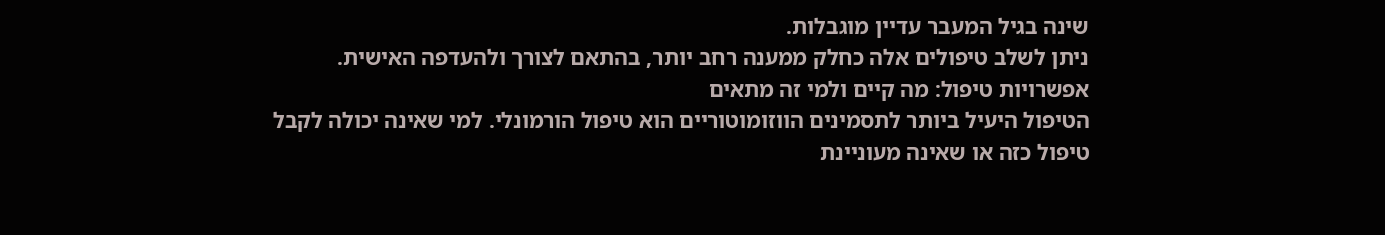שינה בגיל המעבר עדיין מוגבלות.
ניתן לשלב טיפולים אלה כחלק ממענה רחב יותר, בהתאם לצורך ולהעדפה האישית.
אפשרויות טיפול: מה קיים ולמי זה מתאים
הטיפול היעיל ביותר לתסמינים הווזומוטוריים הוא טיפול הורמונלי. למי שאינה יכולה לקבל טיפול כזה או שאינה מעוניינת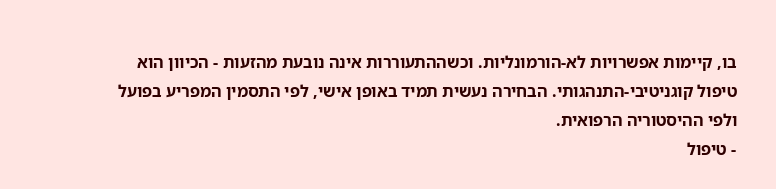בו, קיימות אפשרויות לא-הורמונליות. וכשההתעוררות אינה נובעת מהזעות - הכיוון הוא טיפול קוגניטיבי-התנהגותי. הבחירה נעשית תמיד באופן אישי, לפי התסמין המפריע בפועל ולפי ההיסטוריה הרפואית.
- טיפול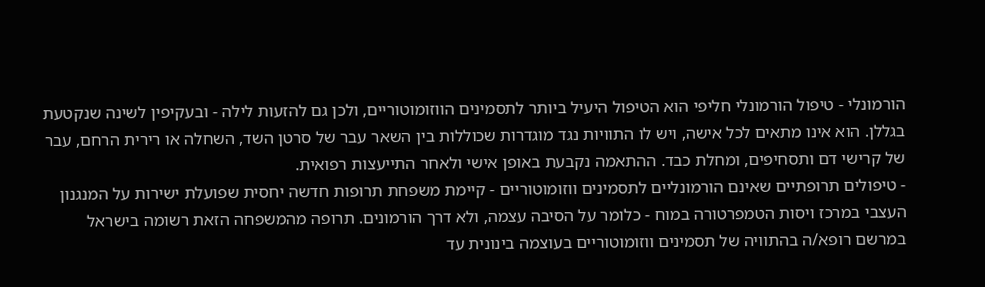הורמונלי - טיפול הורמונלי חליפי הוא הטיפול היעיל ביותר לתסמינים הווזומוטוריים, ולכן גם להזעות לילה - ובעקיפין לשינה שנקטעת בגללן. הוא אינו מתאים לכל אישה, ויש לו התוויות נגד מוגדרות שכוללות בין השאר עבר של סרטן השד, השחלה או רירית הרחם, עבר של קרישי דם ותסחיפים, ומחלת כבד. ההתאמה נקבעת באופן אישי ולאחר התייעצות רפואית.
- טיפולים תרופתיים שאינם הורמונליים לתסמינים ווזומוטוריים - קיימת משפחת תרופות חדשה יחסית שפועלת ישירות על המנגנון העצבי במרכז ויסות הטמפרטורה במוח - כלומר על הסיבה עצמה, ולא דרך הורמונים. תרופה מהמשפחה הזאת רשומה בישראל במרשם רופא/ה בהתוויה של תסמינים ווזומוטוריים בעוצמה בינונית עד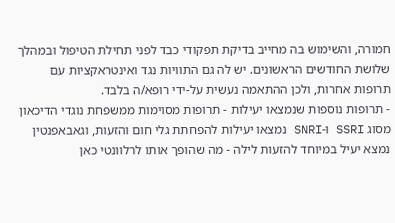חמורה, והשימוש בה מחייב בדיקת תפקודי כבד לפני תחילת הטיפול ובמהלך שלושת החודשים הראשונים. יש לה גם התוויות נגד ואינטראקציות עם תרופות אחרות, ולכן ההתאמה נעשית על-ידי רופא/ה בלבד.
- תרופות נוספות שנמצאו יעילות - תרופות מסוימות ממשפחת נוגדי הדיכאון מסוג SSRI ו-SNRI נמצאו יעילות להפחתת גלי חום והזעות, וגאבאפנטין נמצא יעיל במיוחד להזעות לילה - מה שהופך אותו לרלוונטי כאן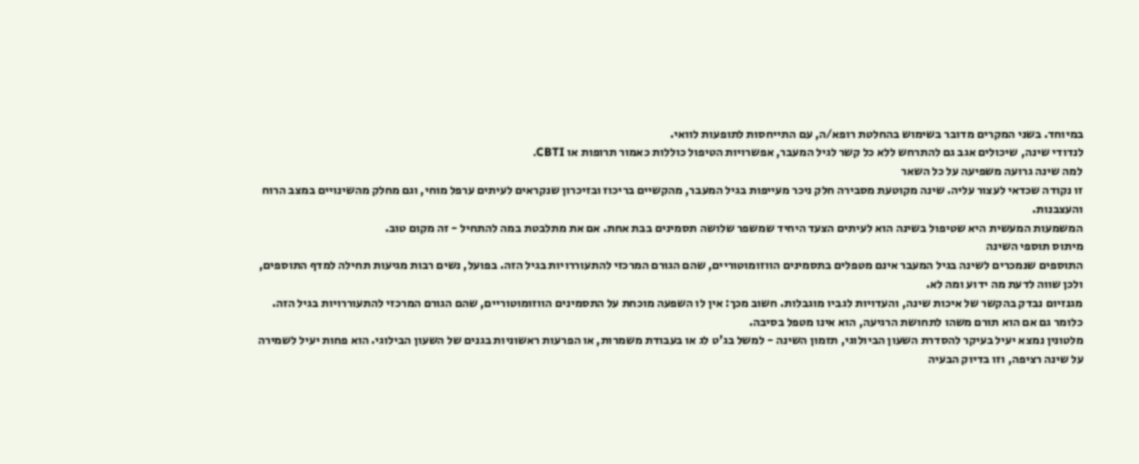במיוחד. בשני המקרים מדובר בשימוש בהחלטת רופא/ה, עם התייחסות לתופעות לוואי.
לנדודי שינה, שיכולים אגב גם להתרחש ללא כל קשר לגיל המעבר, אפשרויות הטיפול כוללות כאמור תרופות או CBTI.
למה שינה גרועה משפיעה על כל השאר
זו נקודה שכדאי לעצור עליה. שינה מקוטעת מסבירה חלק ניכר מעייפות בגיל המעבר, מהקשיים בריכוז ובזיכרון שנקראים לעיתים ערפל מוחי, וגם מחלק מהשינויים במצב הרוח והעצבנות.
המשמעות המעשית היא שטיפול בשינה הוא לעיתים הצעד היחיד שמשפר שלושה תסמינים בבת אחת. אם את מתלבטת במה להתחיל - זה מקום טוב.
מיתוס תוספי השינה
התוספים שנמכרים לשינה בגיל המעבר אינם מטפלים בתסמינים הווזומוטוריים, שהם הגורם המרכזי להתעוררויות בגיל הזה. בפועל, נשים רבות מגיעות תחילה למדף התוספים, ולכן שווה לדעת מה ידוע ומה לא.
מגנזיום נבדק בהקשר של איכות שינה, והעדויות לגביו מוגבלות. חשוב מכך: אין לו השפעה מוכחת על התסמינים הווזומוטוריים, שהם הגורם המרכזי להתעוררויות בגיל הזה. כלומר גם אם הוא תורם משהו לתחושת הרגיעה, הוא אינו מטפל בסיבה.
מלטונין נמצא יעיל בעיקר להסדרת השעון הביולוגי, תזמון השינה - למשל בג'ט לג או בעבודת משמרות, או הפרעות ראשוניות בגנים של השעון הבילוגי. הוא פחות יעיל לשמירה על שינה רציפה, וזו בדיוק הבעיה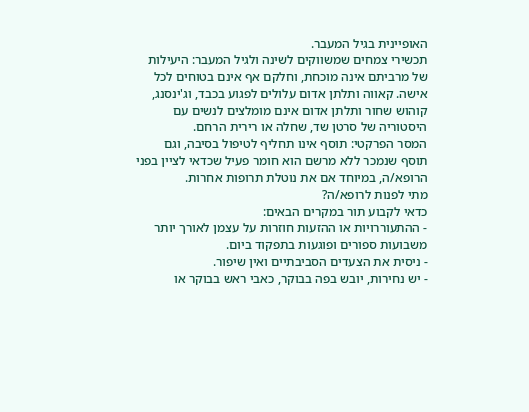האופיינית בגיל המעבר.
תכשירי צמחים שמשווקים לשינה ולגיל המעבר: היעילות של מרביתם אינה מוכחת, וחלקם אף אינם בטוחים לכל אישה. קאווה ותלתן אדום עלולים לפגוע בכבד, וג'ינסנג, קוהוש שחור ותלתן אדום אינם מומלצים לנשים עם היסטוריה של סרטן שד, שחלה או רירית הרחם.
המסר הפרקטי: תוסף אינו תחליף לטיפול בסיבה, וגם תוסף שנמכר ללא מרשם הוא חומר פעיל שכדאי לציין בפני הרופא/ה, במיוחד אם את נוטלת תרופות אחרות.
מתי לפנות לרופא/ה?
כדאי לקבוע תור במקרים הבאים:
- ההתעוררויות או ההזעות חוזרות על עצמן לאורך יותר משבועות ספורים ופוגעות בתפקוד ביום.
- ניסית את הצעדים הסביבתיים ואין שיפור.
- יש נחירות, יובש בפה בבוקר, כאבי ראש בבוקר או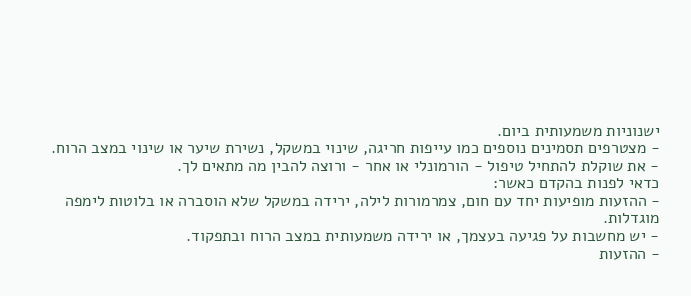ישנוניות משמעותית ביום.
- מצטרפים תסמינים נוספים כמו עייפות חריגה, שינוי במשקל, נשירת שיער או שינוי במצב הרוח.
- את שוקלת להתחיל טיפול - הורמונלי או אחר - ורוצה להבין מה מתאים לך.
כדאי לפנות בהקדם כאשר:
- ההזעות מופיעות יחד עם חום, צמרמורות לילה, ירידה במשקל שלא הוסברה או בלוטות לימפה מוגדלות.
- יש מחשבות על פגיעה בעצמך, או ירידה משמעותית במצב הרוח ובתפקוד.
- ההזעות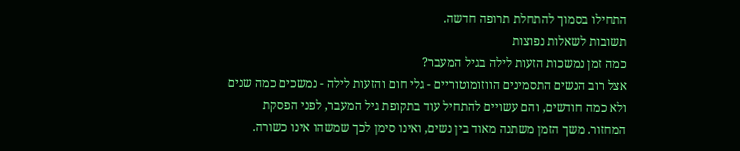התחילו בסמוך להתחלת תרופה חדשה.
תשובות לשאלות נפוצות
כמה זמן נמשכות הזעות לילה בגיל המעבר?
אצל רוב הנשים התסמינים הווזומוטוריים - גלי חום והזעות לילה - נמשכים כמה שנים ולא כמה חודשים, והם עשויים להתחיל עוד בתקופת גיל המעבר, לפני הפסקת המחזור. משך הזמן משתנה מאוד בין נשים, ואינו סימן לכך שמשהו אינו כשורה.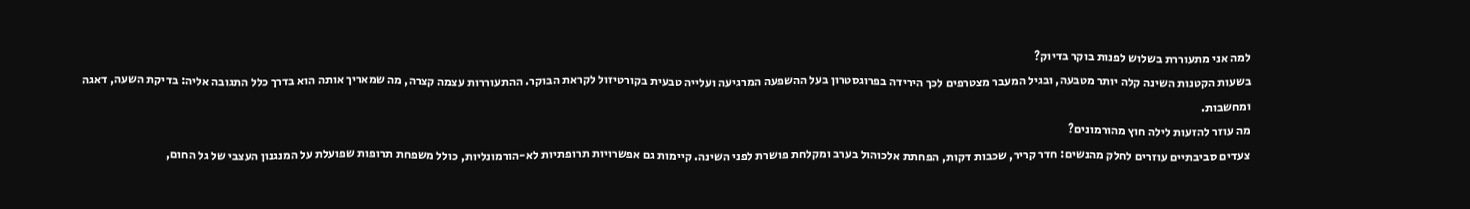למה אני מתעוררת בשלוש לפנות בוקר בדיוק?
בשעות הקטנות השינה קלה יותר מטבעה, ובגיל המעבר מצטרפים לכך הירידה בפרוגסטרון בעל ההשפעה המרגיעה ועלייה טבעית בקורטיזול לקראת הבוקר. ההתעוררות עצמה קצרה, מה שמאריך אותה הוא בדרך כלל התגובה אליה: בדיקת השעה, דאגה ומחשבות.
מה עוזר להזעות לילה חוץ מהורמונים?
צעדים סביבתיים עוזרים לחלק מהנשים: חדר קריר, שכבות דקות, הפחתת אלכוהול בערב ומקלחת פושרת לפני השינה. קיימות גם אפשרויות תרופתיות לא-הורמונליות, כולל משפחת תרופות שפועלת על המנגנון העצבי של גל החום,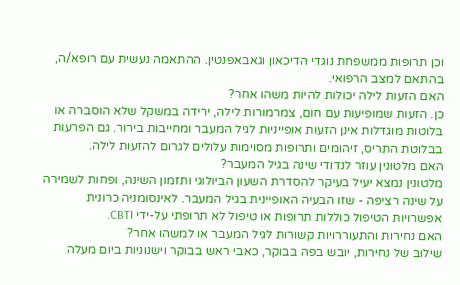וכן תרופות ממשפחת נוגדי הדיכאון וגאבאפנטין. ההתאמה נעשית עם רופא/ה, בהתאם למצב הרפואי.
האם הזעות לילה יכולות להיות משהו אחר?
כן. הזעות שמופיעות עם חום, צמרמורות לילה, ירידה במשקל שלא הוסברה או בלוטות מוגדלות אינן הזעות אופייניות לגיל המעבר ומחייבות בירור. גם הפרעות בבלוטת התריס, זיהומים ותרופות מסוימות עלולים לגרום להזעות לילה.
האם מלטונין עוזר לנדודי שינה בגיל המעבר?
מלטונין נמצא יעיל בעיקר להסדרת השעון הביולוגי ותזמון השינה, ופחות לשמירה על שינה רציפה - שזו הבעיה האופיינית בגיל המעבר. לאינסומניה כרונית אפשרויות הטיפול כוללות תרופות או טיפול לא תרופתי על-ידי CBTI.
האם נחירות והתעוררויות קשורות לגיל המעבר או למשהו אחר?
שילוב של נחירות, יובש בפה בבוקר, כאבי ראש בבוקר וישנוניות ביום מעלה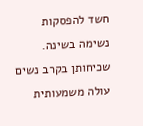חשד להפסקות נשימה בשינה. שכיחותן בקרב נשים עולה משמעותית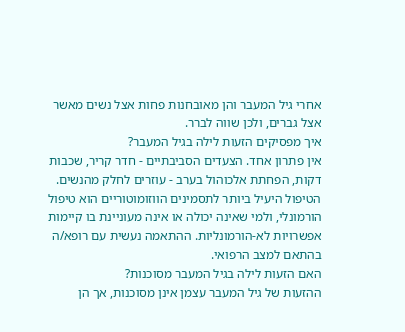אחרי גיל המעבר והן מאובחנות פחות אצל נשים מאשר אצל גברים, ולכן שווה לברר.
איך מפסיקים הזעות לילה בגיל המעבר?
אין פתרון אחד. הצעדים הסביבתיים - חדר קריר, שכבות דקות, הפחתת אלכוהול בערב - עוזרים לחלק מהנשים. הטיפול היעיל ביותר לתסמינים הווזומוטוריים הוא טיפול הורמונלי, ולמי שאינה יכולה או אינה מעוניינת בו קיימות אפשרויות לא-הורמונליות. ההתאמה נעשית עם רופא/ה בהתאם למצב הרפואי.
האם הזעות לילה בגיל המעבר מסוכנות?
ההזעות של גיל המעבר עצמן אינן מסוכנות, אך הן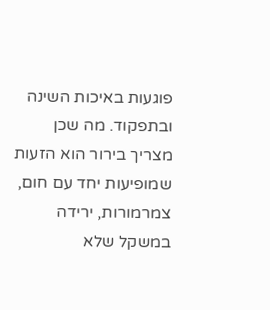פוגעות באיכות השינה ובתפקוד. מה שכן מצריך בירור הוא הזעות שמופיעות יחד עם חום, צמרמורות, ירידה במשקל שלא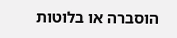הוסברה או בלוטות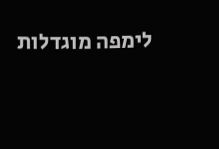לימפה מוגדלות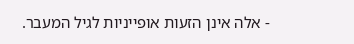- אלה אינן הזעות אופייניות לגיל המעבר.